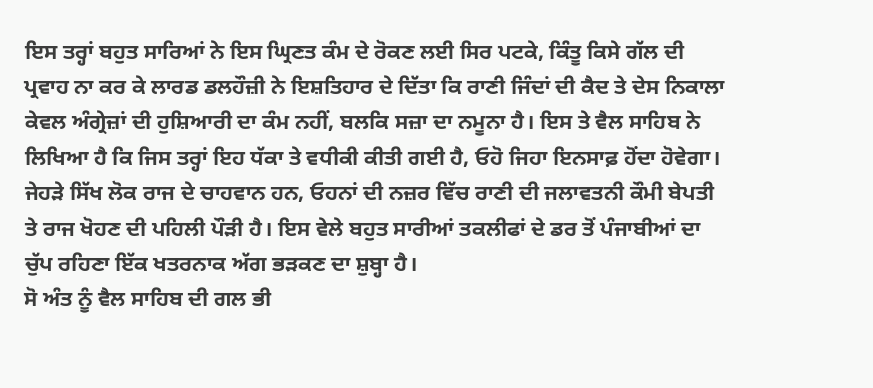ਇਸ ਤਰ੍ਹਾਂ ਬਹੁਤ ਸਾਰਿਆਂ ਨੇ ਇਸ ਘ੍ਰਿਣਤ ਕੰਮ ਦੇ ਰੋਕਣ ਲਈ ਸਿਰ ਪਟਕੇ, ਕਿੰਤੂ ਕਿਸੇ ਗੱਲ ਦੀ ਪ੍ਰਵਾਹ ਨਾ ਕਰ ਕੇ ਲਾਰਡ ਡਲਹੌਜ਼ੀ ਨੇ ਇਸ਼ਤਿਹਾਰ ਦੇ ਦਿੱਤਾ ਕਿ ਰਾਣੀ ਜਿੰਦਾਂ ਦੀ ਕੈਦ ਤੇ ਦੇਸ ਨਿਕਾਲਾ ਕੇਵਲ ਅੰਗ੍ਰੇਜ਼ਾਂ ਦੀ ਹੁਸ਼ਿਆਰੀ ਦਾ ਕੰਮ ਨਹੀਂ, ਬਲਕਿ ਸਜ਼ਾ ਦਾ ਨਮੂਨਾ ਹੈ। ਇਸ ਤੇ ਵੈਲ ਸਾਹਿਬ ਨੇ ਲਿਖਿਆ ਹੈ ਕਿ ਜਿਸ ਤਰ੍ਹਾਂ ਇਹ ਧੱਕਾ ਤੇ ਵਧੀਕੀ ਕੀਤੀ ਗਈ ਹੈ, ਓਹੋ ਜਿਹਾ ਇਨਸਾਫ਼ ਹੋਂਦਾ ਹੋਵੇਗਾ। ਜੇਹੜੇ ਸਿੱਖ ਲੋਕ ਰਾਜ ਦੇ ਚਾਹਵਾਨ ਹਨ, ਓਹਨਾਂ ਦੀ ਨਜ਼ਰ ਵਿੱਚ ਰਾਣੀ ਦੀ ਜਲਾਵਤਨੀ ਕੌਮੀ ਬੇਪਤੀ ਤੇ ਰਾਜ ਖੋਹਣ ਦੀ ਪਹਿਲੀ ਪੌੜੀ ਹੈ। ਇਸ ਵੇਲੇ ਬਹੁਤ ਸਾਰੀਆਂ ਤਕਲੀਫਾਂ ਦੇ ਡਰ ਤੋਂ ਪੰਜਾਬੀਆਂ ਦਾ ਚੁੱਪ ਰਹਿਣਾ ਇੱਕ ਖਤਰਨਾਕ ਅੱਗ ਭੜਕਣ ਦਾ ਸ਼ੁਬ੍ਹਾ ਹੈ।
ਸੋ ਅੰਤ ਨੂੰ ਵੈਲ ਸਾਹਿਬ ਦੀ ਗਲ ਭੀ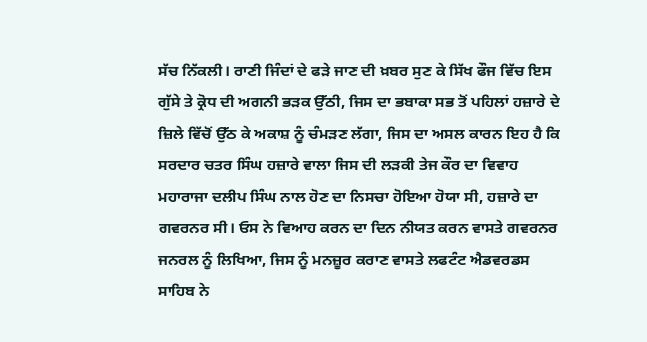ਸੱਚ ਨਿੱਕਲੀ। ਰਾਣੀ ਜਿੰਦਾਂ ਦੇ ਫੜੇ ਜਾਣ ਦੀ ਖ਼ਬਰ ਸੁਣ ਕੇ ਸਿੱਖ ਫੌਜ ਵਿੱਚ ਇਸ ਗੁੱਸੇ ਤੇ ਕ੍ਰੋਧ ਦੀ ਅਗਨੀ ਭੜਕ ਉੱਠੀ, ਜਿਸ ਦਾ ਭਬਾਕਾ ਸਭ ਤੋਂ ਪਹਿਲਾਂ ਹਜ਼ਾਰੇ ਦੇ ਜ਼ਿਲੇ ਵਿੱਚੋਂ ਉੱਠ ਕੇ ਅਕਾਸ਼ ਨੂੰ ਚੰਮੜਣ ਲੱਗਾ, ਜਿਸ ਦਾ ਅਸਲ ਕਾਰਨ ਇਹ ਹੈ ਕਿ ਸਰਦਾਰ ਚਤਰ ਸਿੰਘ ਹਜ਼ਾਰੇ ਵਾਲਾ ਜਿਸ ਦੀ ਲੜਕੀ ਤੇਜ ਕੌਰ ਦਾ ਵਿਵਾਹ ਮਹਾਰਾਜਾ ਦਲੀਪ ਸਿੰਘ ਨਾਲ ਹੋਣ ਦਾ ਨਿਸਚਾ ਹੋਇਆ ਹੋਯਾ ਸੀ, ਹਜ਼ਾਰੇ ਦਾ ਗਵਰਨਰ ਸੀ। ਓਸ ਨੇ ਵਿਆਹ ਕਰਨ ਦਾ ਦਿਨ ਨੀਯਤ ਕਰਨ ਵਾਸਤੇ ਗਵਰਨਰ ਜਨਰਲ ਨੂੰ ਲਿਖਿਆ, ਜਿਸ ਨੂੰ ਮਨਜ਼ੂਰ ਕਰਾਣ ਵਾਸਤੇ ਲਫਟੰਟ ਐਡਵਰਡਸ ਸਾਹਿਬ ਨੇ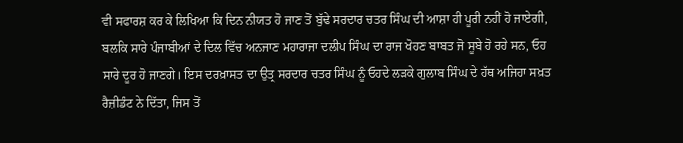ਵੀ ਸਫਾਰਸ਼ ਕਰ ਕੇ ਲਿਖਿਆ ਕਿ ਦਿਨ ਨੀਯਤ ਹੋ ਜਾਣ ਤੋਂ ਬੁੱਢੇ ਸਰਦਾਰ ਚਤਰ ਸਿੰਘ ਦੀ ਆਸ਼ਾ ਹੀ ਪੂਰੀ ਨਹੀਂ ਹੋ ਜਾਏਗੀ, ਬਲਕਿ ਸਾਰੇ ਪੰਜਾਬੀਆਂ ਦੇ ਦਿਲ ਵਿੱਚ ਅਨਜਾਣ ਮਹਾਰਾਜਾ ਦਲੀਪ ਸਿੰਘ ਦਾ ਰਾਜ ਖੋਹਣ ਬਾਬਤ ਜੋ ਸੂਬੇ ਹੋ ਰਹੇ ਸਨ, ਓਹ ਸਾਰੇ ਦੂਰ ਹੋ ਜਾਣਗੇ। ਇਸ ਦਰਖ਼ਾਸਤ ਦਾ ਉਤ੍ਰ ਸਰਦਾਰ ਚਤਰ ਸਿੰਘ ਨੂੰ ਓਹਦੇ ਲੜਕੇ ਗੁਲਾਬ ਸਿੰਘ ਦੇ ਹੱਥ ਅਜਿਹਾ ਸਖ਼ਤ ਰੈਜ਼ੀਡੰਟ ਨੇ ਦਿੱਤਾ, ਜਿਸ ਤੋਂ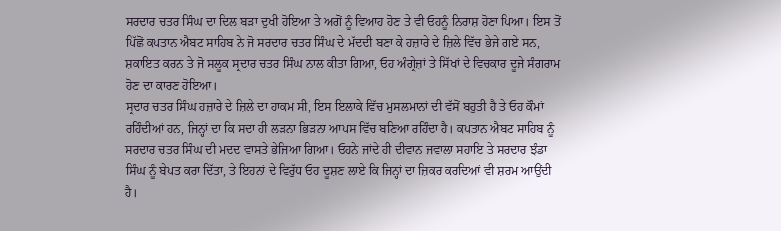ਸਰਦਾਰ ਚਤਰ ਸਿੰਘ ਦਾ ਦਿਲ ਬੜਾ ਦੁਖੀ ਹੋਇਆ ਤੇ ਅਗੋਂ ਨੂੰ ਵਿਆਹ ਹੋਣ ਤੇ ਵੀ ਓਹਨੂੰ ਨਿਰਾਸ਼ ਹੋਣਾ ਪਿਆ। ਇਸ ਤੋਂ ਪਿੱਛੋਂ ਕਪਤਾਨ ਐਬਟ ਸਾਹਿਬ ਨੇ ਜੋ ਸਰਦਾਰ ਚਤਰ ਸਿੰਘ ਦੇ ਮੱਦਦੀ ਬਣਾ ਕੇ ਹਜ਼ਾਰੇ ਦੇ ਜ਼ਿਲੇ ਵਿੱਚ ਭੇਜੇ ਗਏ ਸਨ, ਸ਼ਕਾਇਤ ਕਰਨ ਤੇ ਜੋ ਸਲੂਕ ਸ੍ਰਦਾਰ ਚਤਰ ਸਿੰਘ ਨਾਲ ਕੀਤਾ ਗਿਆ, ਓਹ ਅੰਗ੍ਰੇਜ਼ਾਂ ਤੇ ਸਿੱਖਾਂ ਦੇ ਵਿਚਕਾਰ ਦੂਜੇ ਸੰਗਰਾਮ ਹੋਣ ਦਾ ਕਾਰਣ ਹੋਇਆ।
ਸ੍ਰਦਾਰ ਚਤਰ ਸਿੰਘ ਹਜ਼ਾਰੇ ਦੇ ਜ਼ਿਲੇ ਦਾ ਹਾਕਮ ਸੀ, ਇਸ ਇਲਾਕੇ ਵਿੱਚ ਮੁਸਲਮਾਨਾਂ ਦੀ ਵੱਸੋਂ ਬਹੁਤੀ ਹੈ ਤੇ ਓਹ ਕੌਮਾਂ ਰਹਿੰਦੀਆਂ ਹਨ, ਜਿਨ੍ਹਾਂ ਦਾ ਕਿ ਸਦਾ ਹੀ ਲੜਨਾ ਭਿੜਨਾ ਆਪਸ ਵਿੱਚ ਬਣਿਆ ਰਹਿੰਦਾ ਹੈ। ਕਪਤਾਨ ਐਬਟ ਸਾਹਿਬ ਨੂੰ ਸਰਦਾਰ ਚਤਰ ਸਿੰਘ ਦੀ ਮਦਦ ਵਾਸਤੇ ਭੇਜਿਆ ਗਿਆ। ਓਹਨੇ ਜਾਂਦੇ ਹੀ ਦੀਵਾਨ ਜਵਾਲਾ ਸਹਾਇ ਤੇ ਸਰਦਾਰ ਝੰਡਾ ਸਿੰਘ ਨੂੰ ਬੇਪਤ ਕਰਾ ਦਿੱਤਾ, ਤੇ ਇਹਨਾਂ ਦੇ ਵਿਰੁੱਧ ਓਹ ਦੂਸ਼ਣ ਲਾਏ ਕਿ ਜਿਨ੍ਹਾਂ ਦਾ ਜ਼ਿਕਰ ਕਰਦਿਆਂ ਵੀ ਸ਼ਰਮ ਆਉਂਦੀ ਹੈ।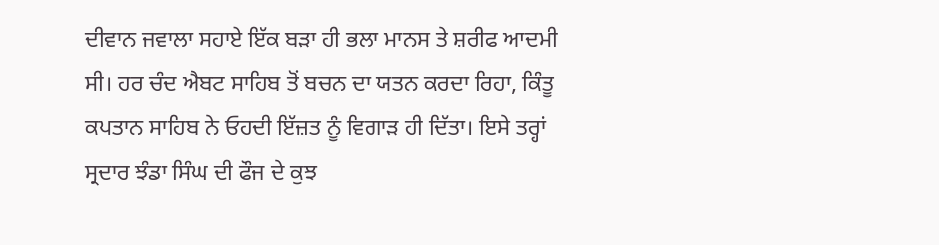ਦੀਵਾਨ ਜਵਾਲਾ ਸਹਾਏ ਇੱਕ ਬੜਾ ਹੀ ਭਲਾ ਮਾਨਸ ਤੇ ਸ਼ਰੀਫ ਆਦਮੀ ਸੀ। ਹਰ ਚੰਦ ਐਬਟ ਸਾਹਿਬ ਤੋਂ ਬਚਨ ਦਾ ਯਤਨ ਕਰਦਾ ਰਿਹਾ, ਕਿੰਤੂ ਕਪਤਾਨ ਸਾਹਿਬ ਨੇ ਓਹਦੀ ਇੱਜ਼ਤ ਨੂੰ ਵਿਗਾੜ ਹੀ ਦਿੱਤਾ। ਇਸੇ ਤਰ੍ਹਾਂ ਸ੍ਰਦਾਰ ਝੰਡਾ ਸਿੰਘ ਦੀ ਫੌਜ ਦੇ ਕੁਝ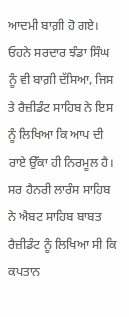ਆਦਮੀ ਬਾਗ਼ੀ ਹੋ ਗਏ। ਓਹਨੇ ਸਰਦਾਰ ਝੰਡਾ ਸਿੰਘ ਨੂੰ ਵੀ ਬਾਗ਼ੀ ਦੱਸਿਆ, ਜਿਸ ਤੇ ਰੈਜ਼ੀਡੰਟ ਸਾਹਿਬ ਨੇ ਇਸ ਨੂੰ ਲਿਖਿਆ ਕਿ ਆਪ ਦੀ ਰਾਏ ਉੱਕਾ ਹੀ ਨਿਰਮੂਲ ਹੈ।
ਸਰ ਹੈਨਰੀ ਲਾਰੰਸ ਸਾਹਿਬ ਨੇ ਐਬਟ ਸਾਹਿਬ ਬਾਬਤ ਰੈਜ਼ੀਡੰਟ ਨੂੰ ਲਿਖਿਆ ਸੀ ਕਿ ਕਪਤਾਨ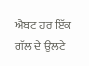ਐਬਟ ਹਰ ਇੱਕ ਗੱਲ ਦੇ ਉਲਟੇ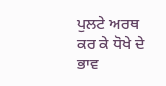ਪੁਲਟੇ ਅਰਥ ਕਰ ਕੇ ਧੋਖੇ ਦੇ ਭਾਵ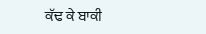ਕੱਢ ਕੇ ਬਾਕੀ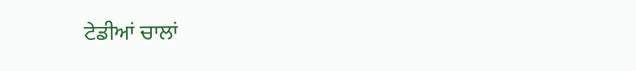ਟੇਡੀਆਂ ਚਾਲਾਂ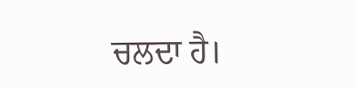ਚਲਦਾ ਹੈ।